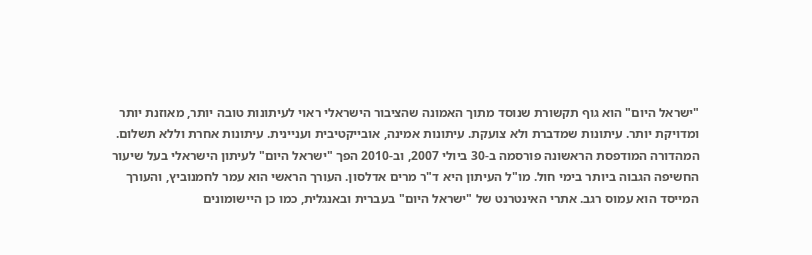"ישראל היום" הוא גוף תקשורת שנוסד מתוך האמונה שהציבור הישראלי ראוי לעיתונות טובה יותר, מאוזנת יותר ומדויקת יותר. עיתונות שמדברת ולא צועקת. עיתונות אמינה, אובייקטיבית ועניינית. עיתונות אחרת וללא תשלום. המהדורה המודפסת הראשונה פורסמה ב-30 ביולי 2007, וב-2010 הפך "ישראל היום" לעיתון הישראלי בעל שיעור החשיפה הגבוה ביותר בימי חול. מו"ל העיתון היא ד"ר מרים אדלסון. העורך הראשי הוא עמר לחמנוביץ, והעורך המייסד הוא עמוס רגב. אתרי האינטרנט של "ישראל היום" בעברית ובאנגלית, כמו כן היישומונים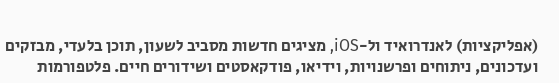(אפליקציות) לאנדרואיד ול-iOS, מציגים חדשות מסביב לשעון, תוכן בלעדי, מבזקים ועדכונים, ניתוחים ופרשנויות, וידיאו, פודקאסטים ושידורים חיים. פלטפורמות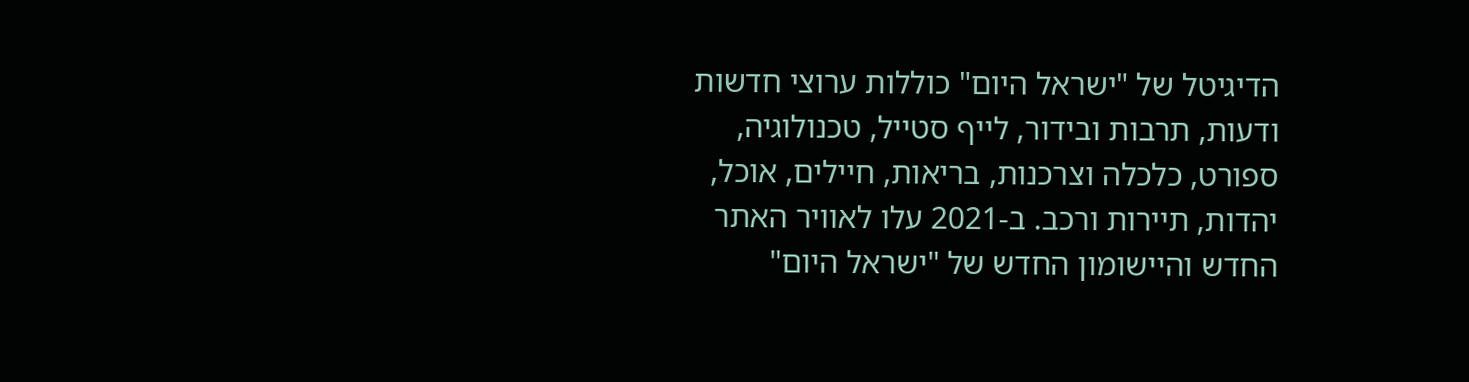הדיגיטל של "ישראל היום" כוללות ערוצי חדשות ודעות, תרבות ובידור, לייף סטייל, טכנולוגיה, ספורט, כלכלה וצרכנות, בריאות, חיילים, אוכל, יהדות, תיירות ורכב. ב-2021 עלו לאוויר האתר החדש והיישומון החדש של "ישראל היום"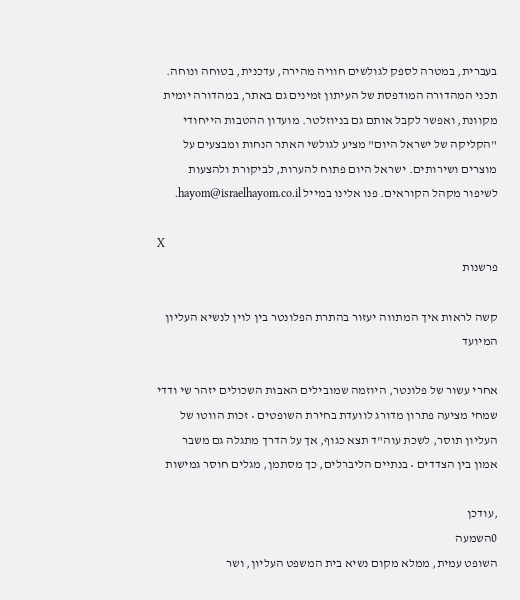בעברית, במטרה לספק לגולשים חוויה מהירה, עדכנית, בטוחה ונוחה. תכני המהדורה המודפסת של העיתון זמינים גם באתר, במהדורה יומית מקוונת, ואפשר לקבל אותם גם בניוזלטר. מועדון ההטבות הייחודי "הקליקה של ישראל היום" מציע לגולשי האתר הנחות ומבצעים על מוצרים ושירותים. ישראל היום פתוח להערות, לביקורת ולהצעות לשיפור מקהל הקוראים. פנו אלינו במייל hayom@israelhayom.co.il.

X
פרשנות

קשה לראות איך המתווה יעזור בהתרת הפלונטר בין לוין לנשיא העליון המיועד

אחרי עשור של פלונטר, היוזמה שמובילים האבות השכולים יזהר שי ודדי שמחי מציעה פתרון מדורג לוועדת בחירת השופטים • זכות הווטו של העליון תוסר, לשכת עוה"ד תצא כגוף, אך על הדרך מתגלה גם משבר אמון בין הצדדים • בנתיים הליברלים, כך מסתמן, מגלים חוסר גמישות

,עודכן
0השמעה
השופט עמית, ממלא מקום נשיא בית המשפט העליון, ושר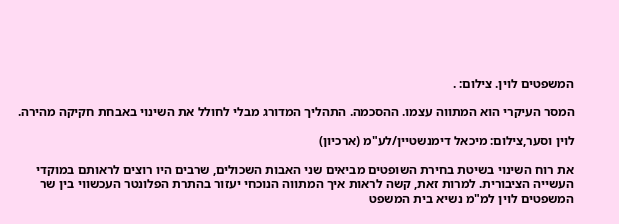המשפטים לוין. צילום: .

המסר העיקרי הוא המתווה עצמו. ההסכמה. התהליך המדורג מבלי לחולל את השינוי באבחת חקיקה מהירה.

לוין וסער,צילום: מיכאל דימנשטיין/לע"מ (ארכיון)

את רוח השינוי בשיטת בחירת השופטים מביאים שני האבות השכולים, שרבים היו רוצים לראותם במוקדי העשייה הציבורית. למרות זאת, קשה לראות איך המתווה הנוכחי יעזור בהתרת הפלונטר העכשווי בין שר המשפטים לוין למ"מ נשיא בית המשפט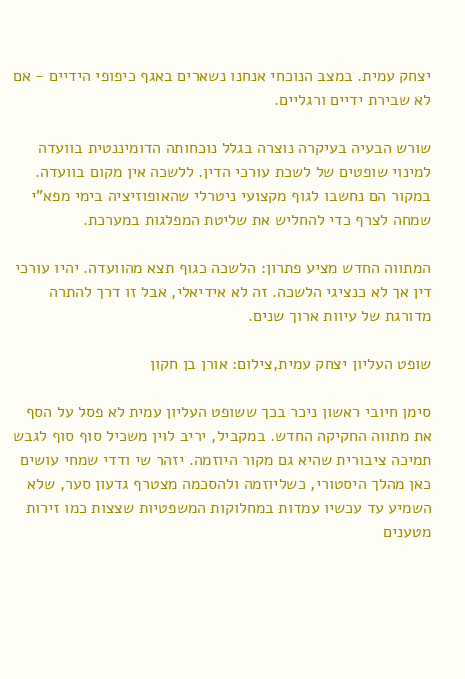יצחק עמית. במצב הנוכחי אנחנו נשארים באגף כיפופי הידיים - אם לא שבירת ידיים ורגליים.

שורש הבעיה בעיקרה נוצרה בגלל נוכחותה הדומיננטית בוועדה למינוי שופטים של לשכת עורכי הדין. ללשכה אין מקום בוועדה. במקור הם נחשבו לגוף מקצועי ניטרלי שהאופוזיציה בימי מפא"י שמחה לצרף כדי להחליש את שליטת המפלגות במערכת.

המתווה החדש מציע פתרון: הלשכה כגוף תצא מהוועדה. יהיו עורכי דין אך לא כנציגי הלשכה. זה לא אידיאלי, אבל זו דרך להתרה מדורגת של עיוות ארוך שנים.

שופט העליון יצחק עמית,צילום: אורן בן חקון

סימן חיובי ראשון ניכר בכך ששופט העליון עמית לא פסל על הסף את מתווה החקיקה החדש. במקביל, יריב לוין משכיל סוף סוף לגבש תמיכה ציבורית שהיא גם מקור היוזמה. יזהר שי ודדי שמחי עושים כאן מהלך היסטורי, כשליוזמה ולהסכמה מצטרף גדעון סער, שלא השמיע עד עכשיו עמדות במחלוקות המשפטיות שצצות כמו זירות מטענים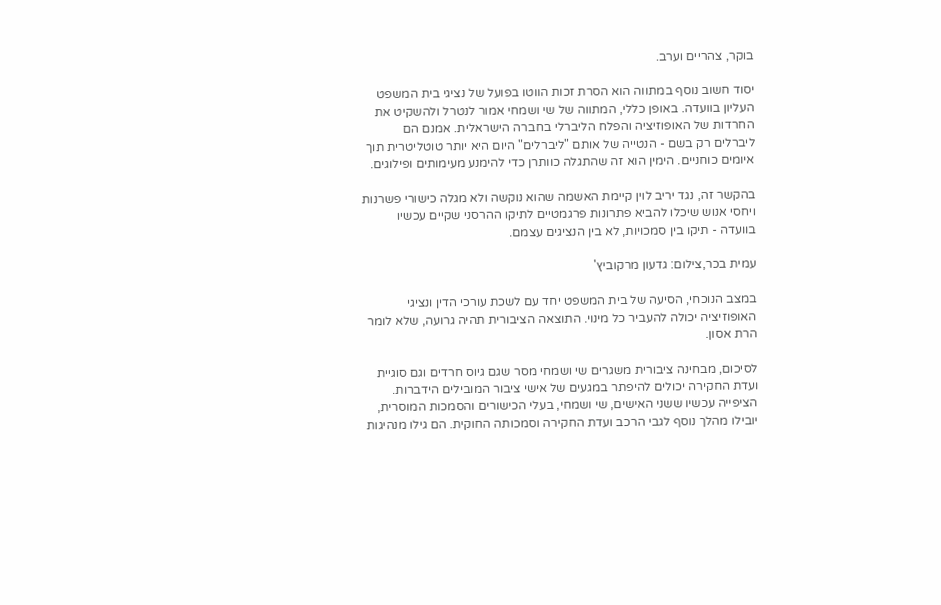בוקר, צהריים וערב.

יסוד חשוב נוסף במתווה הוא הסרת זכות הווטו בפועל של נציגי בית המשפט העליון בוועדה. באופן כללי, המתווה של שי ושמחי אמור לנטרל ולהשקיט את החרדות של האופוזיציה והפלח הליברלי בחברה הישראלית. אמנם הם ליברלים רק בשם - הנטייה של אותם "ליברלים" היום היא יותר טוטליטרית תוך איומים כוחניים. הימין הוא זה שהתגלה כוותרן כדי להימנע מעימותים ופילוגים.

בהקשר זה, נגד יריב לוין קיימת האשמה שהוא נוקשה ולא מגלה כישורי פשרנות ויחסי אנוש שיכלו להביא פתרונות פרגמטיים לתיקו ההרסני שקיים עכשיו בוועדה - תיקו בין סמכויות, לא בין הנציגים עצמם.

עמית בכר,צילום: גדעון מרקוביץ'

במצב הנוכחי, הסיעה של בית המשפט יחד עם לשכת עורכי הדין ונציגי האופוזיציה יכולה להעביר כל מינוי. התוצאה הציבורית תהיה גרועה, שלא לומר הרת אסון.

לסיכום, מבחינה ציבורית משגרים שי ושמחי מסר שגם גיוס חרדים וגם סוגיית ועדת החקירה יכולים להיפתר במגעים של אישי ציבור המובילים הידברות. הציפייה עכשיו ששני האישים, שי ושמחי, בעלי הכישורים והסמכות המוסרית, יובילו מהלך נוסף לגבי הרכב ועדת החקירה וסמכותה החוקית. הם גילו מנהיגות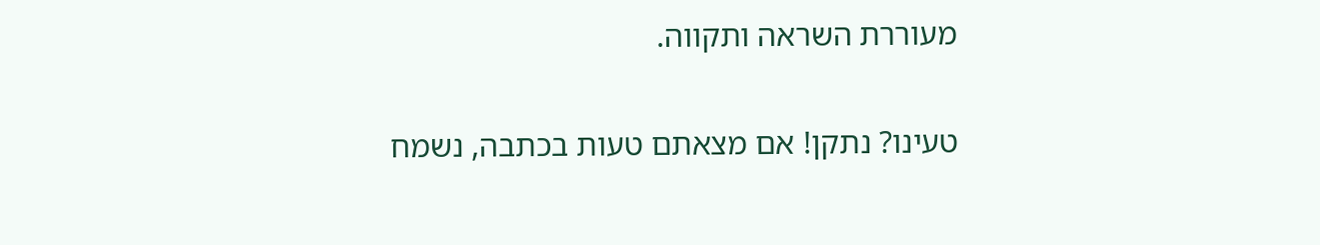מעוררת השראה ותקווה.

טעינו? נתקן! אם מצאתם טעות בכתבה, נשמח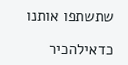שתשתפו אותנו

כדאילהכיר